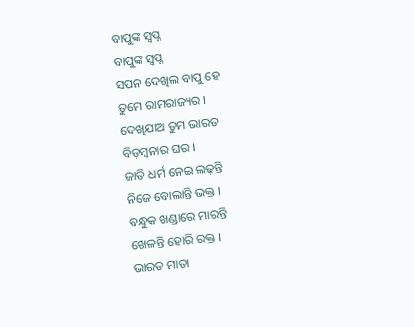ବାପୁଙ୍କ ସ୍ଵପ୍ନ
ବାପୁଙ୍କ ସ୍ଵପ୍ନ
ସପନ ଦେଖିଲ ବାପୁ ହେ
ତୁମେ ରାମରାଜ୍ୟର ।
ଦେଖିଯାଅ ତୁମ ଭାରତ
ବିଡ଼ମ୍ବନାର ଘର ।
ଜାତି ଧର୍ମ ନେଇ ଲଢ଼ନ୍ତି
ନିଜେ ବୋଲାନ୍ତି ଭକ୍ତ ।
ବନ୍ଧୁକ ଖଣ୍ଡାରେ ମାରନ୍ତି
ଖେଳନ୍ତି ହୋରି ରକ୍ତ ।
ଭାରତ ମାତା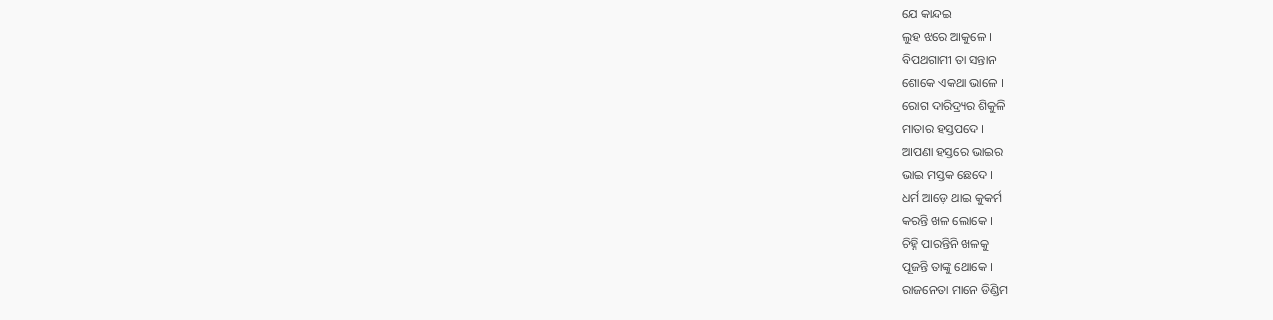ଯେ କାନ୍ଦଇ
ଲୁହ ଝରେ ଆକୁଳେ ।
ବିପଥଗାମୀ ତା ସନ୍ତାନ
ଶୋକେ ଏକଥା ଭାଳେ ।
ରୋଗ ଦାରିଦ୍ର୍ୟର ଶିକୁଳି
ମାତାର ହସ୍ତପଦେ ।
ଆପଣା ହସ୍ତରେ ଭାଇର
ଭାଇ ମସ୍ତକ ଛେଦେ ।
ଧର୍ମ ଆଡ଼େ ଥାଇ କୁକର୍ମ
କରନ୍ତି ଖଳ ଲୋକେ ।
ଚିହ୍ନି ପାରନ୍ତିନି ଖଳକୁ
ପୂଜନ୍ତି ତାଙ୍କୁ ଥୋକେ ।
ରାଜନେତା ମାନେ ଡିଣ୍ଡିମ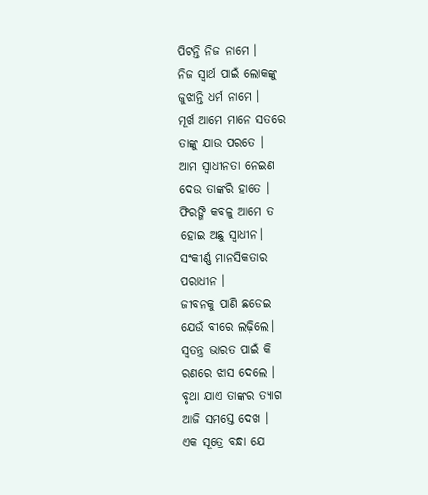ପିଟନ୍ତି ନିଜ ନାମେ ।
ନିଜ ସ୍ଵାର୍ଥ ପାଇଁ ଲୋକଙ୍କୁ
ଜୁଝାନ୍ତି ଧର୍ମ ନାମେ ।
ମୂର୍ଖ ଆମେ ମାନେ ସତରେ
ତାଙ୍କୁ ଯାଉ ପରତେ ।
ଆମ ସ୍ଵାଧୀନତା ନେଇଣ
ଦେଉ ତାଙ୍କରି ହାତେ ।
ଫିରଙ୍ଗି କବଳୁ ଆମେ ତ
ହୋଇ ଅଛୁ ସ୍ଵାଧୀନ।
ସଂକୀର୍ଣ୍ଣ ମାନସିକତାର
ପରାଧୀନ ।
ଜୀବନକୁ ପାଣି ଛଡେଇ
ଯେଉଁ ବୀରେ ଲଢ଼ିଲେ।
ସ୍ଵତନ୍ତ୍ର ଭାରତ ପାଇଁ କି
ରଣରେ ଝାସ ଦେଲେ ।
ବୃଥା ଯାଏ ତାଙ୍କର ତ୍ୟାଗ
ଆଜି ସମସ୍ତେ ଦେଖ ।
ଏକ ସୂତ୍ରେ ବନ୍ଧା ଯେ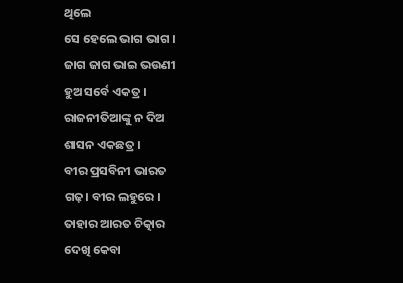ଥିଲେ
ସେ ହେଲେ ଭାଗ ଭାଗ ।
ଜାଗ ଜାଗ ଭାଇ ଭଉଣୀ
ହୁଅ ସର୍ବେ ଏକତ୍ର ।
ରାଜନୀତିଆଙ୍କୁ ନ ଦିଅ
ଶାସନ ଏକଛତ୍ର ।
ବୀର ପ୍ରସବିନୀ ଭାରତ
ଗଢ଼। ବୀର ଲହୁରେ ।
ତାହାର ଆରତ ଚିତ୍କାର
ଦେଖି କେବା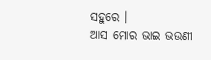ସହୁରେ ।
ଆସ ମୋର ଭାଇ ଭଉଣୀ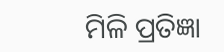ମିଳି ପ୍ରତିଜ୍ଞା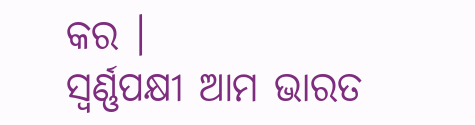କର ।
ସ୍ଵର୍ଣ୍ଣପକ୍ଷୀ ଆମ ଭାରତ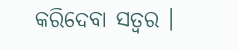କରିଦେବା ସତ୍ଵର ।